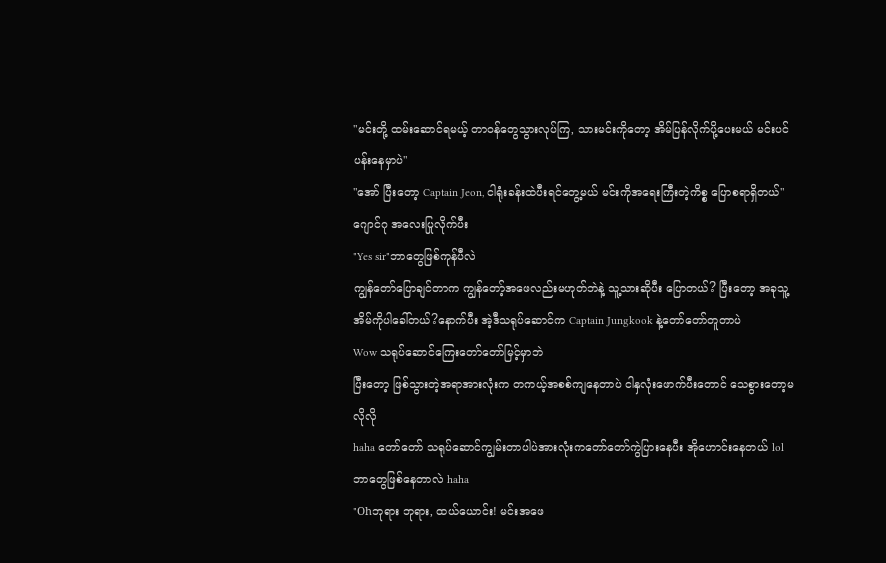"မင်းတို့ ထမ်းဆောင်ရမယ့် တာဝန်တွေသွားလုပ်ကြ, သားမင်းကိုတော့ အိမ်ပြန်လိုက်ပို့ပေးမယ် မင်းပင်ပန်းနေမှာပဲ"
"အော် ပြီးတော့ Captain Jeon, ငါရုံးခန်းထဲပီးရင်တွေ့မယ် မင်းကိုအရေးကြီးတဲ့ကိစ္စ ပြောစရာရှိတယ်"
ဂျောင်ဂု အလေးပြုလိုက်ပီး
"Yes sir"ဘာတွေဖြစ်ကုန်ပီလဲ
ကျွန်တော်ပြောချင်တာက ကျွန်တော့်အဖေလည်းမဟုတ်ဘဲနဲ့ သူ့သားဆိုပီး ပြောတယ်? ပြီးတော့ အခုသူ့အိမ်ကိုပါခေါ်တယ်?နောက်ပီး အဲ့ဒီသရုပ်ဆောင်က Captain Jungkook နဲ့တော်တော်တူတာပဲ
Wow သရုပ်ဆောင်ကြေးတော်တော်မြင့်မှာဘဲ
ပြီးတော့ ဖြစ်သွားတဲ့အရာအားလုံးက တကယ့်အစစ်ကျနေတာပဲ ငါနှလုံးဖောက်ပီးတောင် သေစွားတော့မလိုလို
haha တော်တော် သရုပ်ဆောင်ကျွမ်းတာပါပဲအားလုံးကတော်တော်ကွဲပြားနေပီး အိုဟောင်းနေတယ် lol ဘာတွေဖြစ်နေတာလဲ haha
"Ohဘုရား ဘုရား, ထယ်ယောင်း! မင်းအဖေ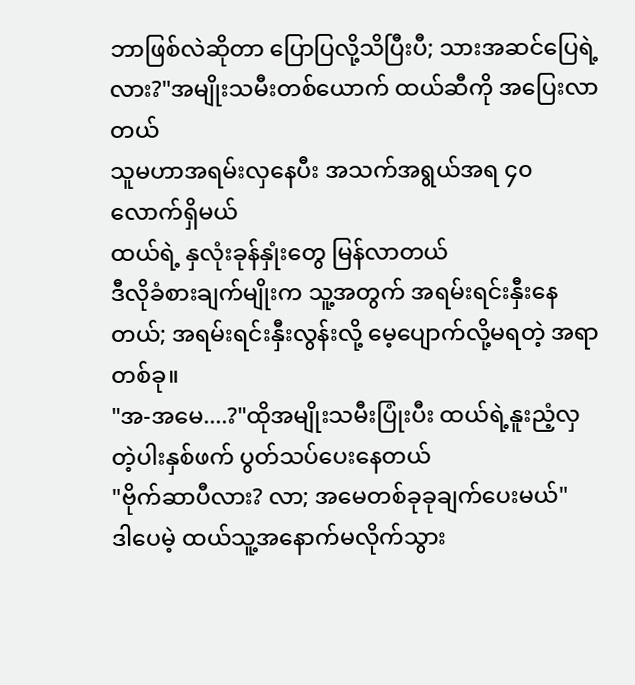ဘာဖြစ်လဲဆိုတာ ပြောပြလို့သိပြီးပီ; သားအဆင်ပြေရဲ့လား?"အမျိုးသမီးတစ်ယောက် ထယ်ဆီကို အပြေးလာတယ်
သူမဟာအရမ်းလှနေပီး အသက်အရွယ်အရ ၄၀ လောက်ရှိမယ်
ထယ်ရဲ့ နှလုံးခုန်နှုံးတွေ မြန်လာတယ်
ဒီလိုခံစားချက်မျိုးက သူ့အတွက် အရမ်းရင်းနှီးနေတယ်; အရမ်းရင်းနှီးလွန်းလို့ မေ့ပျောက်လို့မရတဲ့ အရာတစ်ခု။
"အ-အမေ....?"ထိုအမျိုးသမီးပြုံးပီး ထယ်ရဲ့နူးညံ့လှတဲ့ပါးနှစ်ဖက် ပွတ်သပ်ပေးနေတယ်
"ဗိုက်ဆာပီလား? လာ; အမေတစ်ခုခုချက်ပေးမယ်"
ဒါပေမဲ့ ထယ်သူ့အနောက်မလိုက်သွား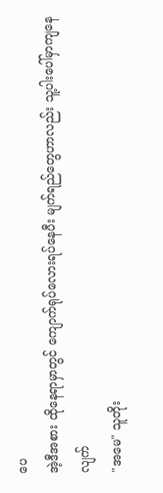ပေ
အဲ့ဒီအစား ထိုနေရာမှာတွင် ကျောက်ရုပ်လေားရပ်နေပီး မျက်ရည်တွေဟာလည်း သူ့ပါးပေါ်မှာကျနေလျက်
"အမေ" သူတိုး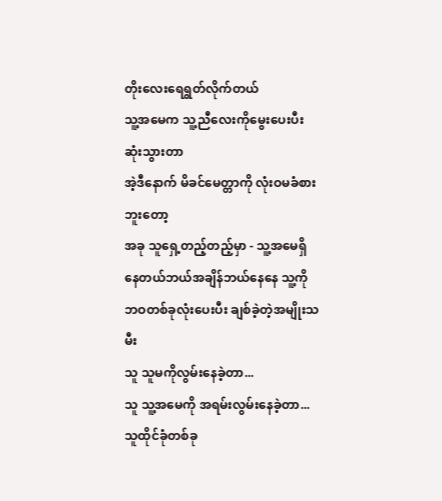တိုးလေးရေရွတ်လိုက်တယ်
သူ့အမေက သူ့ညီလေးကိုမွေးပေးပီးဆုံးသွားတာ
အဲ့ဒီနောက် မိခင်မေတ္တာကို လုံးဝမခံစားဘူးတော့
အခု သူရှေ့တည့်တည့်မှာ - သူ့အမေရှိနေတယ်ဘယ်အချိန်ဘယ်နေနေ သူ့ကို ဘဝတစ်ခုလုံးပေးပီး ချစ်ခဲ့တဲ့အမျိုးသမီး
သူ သူမကိုလွမ်းနေခဲ့တာ...
သူ သူ့အမေကို အရမ်းလွမ်းနေခဲ့တာ...
သူထိုင်ခုံတစ်ခု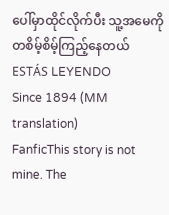ပေါ်မှာထိုင်လိုက်ပီး သူ့အမေကိုတစိမ့်စိမ့်ကြည့်နေတယ်
ESTÁS LEYENDO
Since 1894 (MM translation)
FanficThis story is not mine. The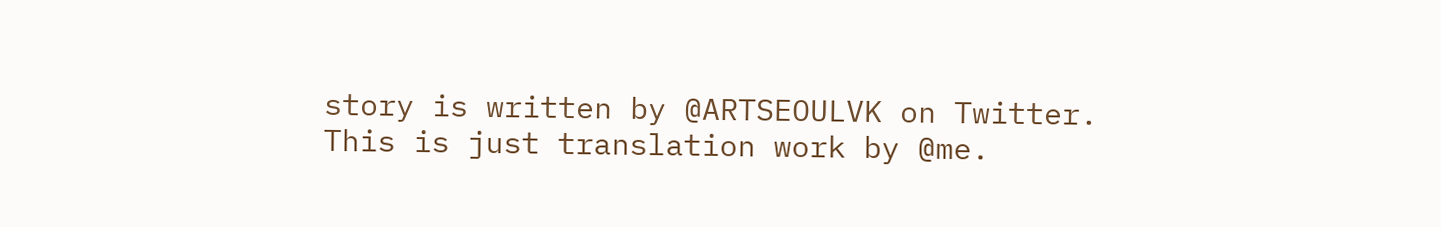story is written by @ARTSEOULVK on Twitter. This is just translation work by @me.